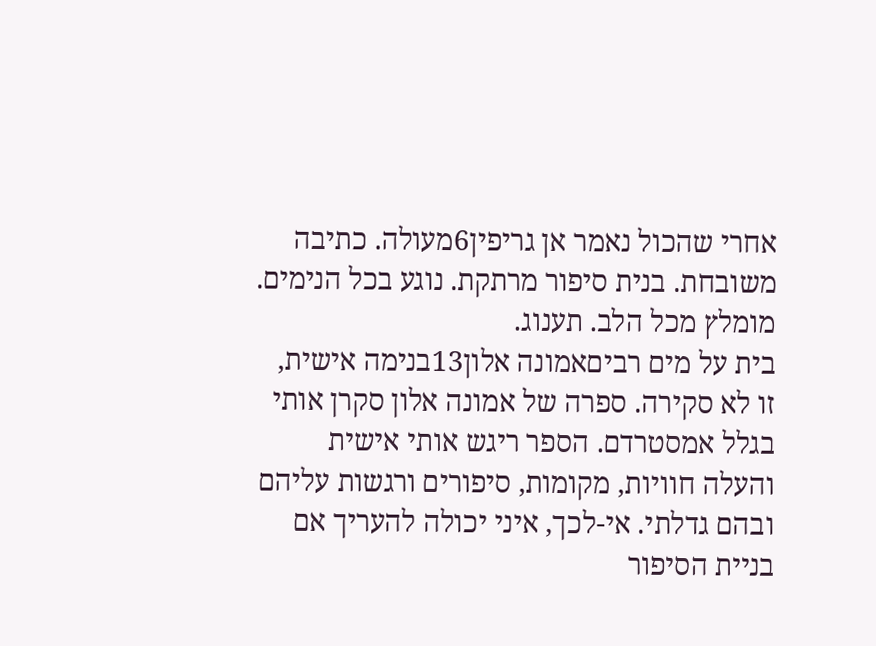אחרי שהכול נאמר אן גריפין6מעולה. כתיבה משובחת. בנית סיפור מרתקת. נוגע בכל הנימים. מומלץ מכל הלב. תענוג.
בית על מים רביםאמונה אלון13בנימה אישית, זו לא סקירה. ספרה של אמונה אלון סקרן אותי בגלל אמסטרדם. הספר ריגש אותי אישית והעלה חוויות, מקומות, סיפורים ורגשות עליהם ובהם גדלתי. אי-לכך, איני יכולה להעריך אם בניית הסיפור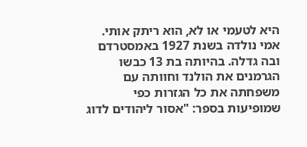היא לטעמי או לא, הוא ריתק אותי. אמי נולדה בשנת 1927 באמסטרדם ובה גדלה. בהיותה בת 13 כבשו הגרמנים את הולנד וחוותה עם משפחתה את כל הגזרות כפי שמופיעות בספר: "אסור ליהודים לדוג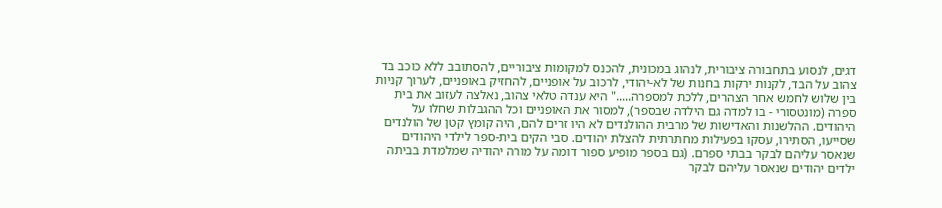דגים, לנסוע בתחבורה ציבורית, לנהוג במכונית, להכנס למקומות ציבוריים, להסתובב ללא כוכב בד צהוב על הבד, לקנות ירקות בחנות של לא-יהודי, לרכוב על אופניים, להחזיק באופניים, לערוך קניות בין שלוש לחמש אחר הצהרים, ללכת למספרה....." היא ענדה טלאי צהוב, נאלצה לעזוב את בית ספרה (מונטסורי - בו למדה גם הילדה שבספר), למסור את האופניים וכל ההגבלות שחלו על היהודים. ההלשנות והאדישות של מרבית ההולנדים לא היו זרים להם, היה קומץ קטן של הולנדים שסייעו, הסתירו, עסקו בפעילות מחתרתית להצלת יהודים. סבי הקים בית-ספר לילדי היהודים שנאסר עליהם לבקר בבתי ספרם. (גם בספר מופיע ספור דומה על מורה יהודיה שמלמדת בביתה ילדים יהודים שנאסר עליהם לבקר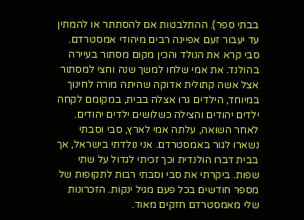בבתי ספר). ההתלבטות אם להסתתר או להמתין עד יעבור זעם אפיינה רבים מיהודי אמסטרדם. סבי קרא את הנולד והכין מקום מסתור בעיירה בהולנד. את אמי שלחו למשך שנה וחצי למסתור אצל אשה קתולית אדוקה שהיתה מורה לחינוך במיוחד, הילדים גרו אצלה בבית, במקומם לקחה ילדים יהודים והצילה כשלושים ילדים יהודים. לאחר השואה, עלתה אמי לארץ, סבי וסבתי נשארו לגור באמסטרדם. אני נולדתי בישראל, אך בבית דברו הולנדית וכך זכיתי לגדול על שתי שפות. ביקרתי את סבי וסבתי רבות לתקופות של מספר חודשים בכל פעם מגיל ינקות. הזכרונות שלי מאמסטרדם חזקים מאוד.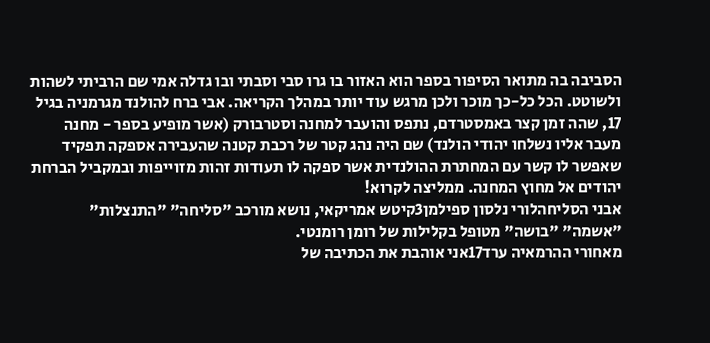הסביבה בה מתואר הסיפור בספר הוא האזור בו גרו סבי וסבתי ובו גדלה אמי שם הרביתי לשהות ולשוטט. הכל כל-כך מוכר ולכן מרגש עוד יותר במהלך הקריאה. אבי ברח להולנד מגרמניה בגיל 17, שהה זמן קצר באמסטרדם, נתפס והועבר למחנה וסטרבורק (אשר מופיע בספר - מחנה מעבר אליו נשלחו יהודי הולנד) שם היה נהג קטר של רכבת קטנה שהעבירה אספקה תפקיד שאפשר לו קשר עם המחתרת ההולנדית אשר ספקה לו תעודות זהות מזוייפות ובמקביל הברחת יהודים אל מחוץ המחנה. ממליצה לקרוא!
אבני הסליחהלורי נלסון ספילמן3קיטש אמריקאי, נושא מורכב "סליחה" "התנצלות" "אשמה" "בושה" מטופל בקלילות של רומן רומנטי.
מאחורי ההרמאיה ערד17אני אוהבת את הכתיבה של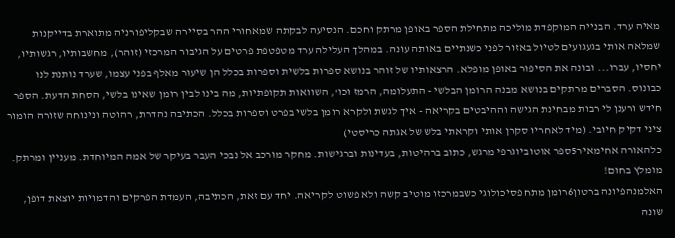מאיה ערד. הבנייה המוקפדת מוליכה מתחילת הספר באופן מרתק וחכם. הנסיעה לבקתה שמאחורי ההר בסיירה שבקליפורניה מתוארת בדייקנות שמלאה אותי בגעגועים לטיול באזור לפני כשנתיים באותה עונה. במהלך העלילה ערד מטפטפת פרטים על הגיבור המרכזי (זוהר), מחשבותיו, רגשותיו, יחסיו, עברו... ובונה את הסיפור באופן מופלא. הרצאותיו של זוהר בנושא ספרות בלשית וספרות בכלל הן שיעור מאלף בפני עצמו, שערד נותנת לנו כבונוס. הסברים מרתקים בנושא מבנה הרומן הבלשי - התעלומה, הרמז וכו', השוואות תקופתיות, מה בינו לבין רומן שאינו בלשי, הסחת הדעת. הספר חידש ורענן לי רבות מבחינת הגישה וההיבטים בקריאה - איך לגשת ולקרא רומן בלשי בפרט וספרות בכלל. הכתיבה נהדרת, רהוטה ונינוחה שזורה הומור ציני דקיק חיובי. (מיד לאחריו סקרן אותי וקראתי בלש של אגתה כריסטי)
כלהאורה אחימאיר5ספר אוטוביוגרפי מרגש, כתוב ברהיטות, בעדינות וברגישות. מחקר מורכב אל נבכי העבר בעיקר של אמה המיוחדת. מעניין ומרתק. מומלץ בחום!
האלמנהפיונה ברטון6רומן מתח פסיכולוגי כשבמרכזו מוטיב קשה ולא פשוט לקריאה. יחד עם זאת, הכתיבה, העמדת הפרקים והדמויות יוצאת דופן, שונה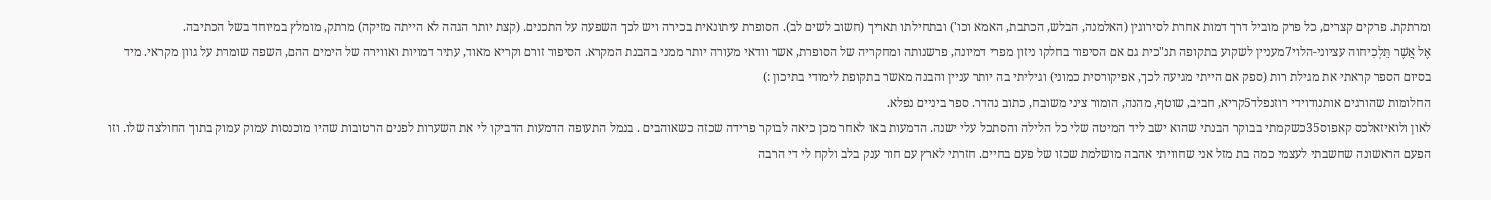ומרתקת. פרקים קצרים, כל פרק מוביל דרך דמות אחרת לסירוגין (האלמנה, הבלש, הכתבת, האמא וכו') ובתחילתו תאריך (חשוב לשים לב). הסופרת עיתונאית בכירה ויש לכך השפעה על התכנים. (קצת יותר הגהה לא הייתה מזיקה) מרתק, מומלץ במיוחד בשל הכתיבה.
אֶל אֲשֶׁר תֵּלְכִיחוה עציוני-הלוי7מעניין לשקוע בתקופה תנ"כית גם אם הסיפור בחלקו ניזון מפרי דמיונה, פרשנותה ומחקריה של הסופרת, אשר וודאי מעורה יותר ממני בהבנת המקרא. הסיפור זורם וקריא מאוד, עתיר דמויות ואווירה של הימים ההם, השפה שומרת על גוון מקראי. מיד בסיום הספר קראתי את מגילת רות (ספק אם הייתי מגיעה לכך, אפיקורסית כמוני) וגיליתי בה יותר עניין והבנה מאשר בתקופת לימודי בתיכון :)
החלומות שהורגים אותנודוידי רוזנפלד5קריא, חביב, שוטף, מהנה, הומור ציני משובח, כתוב נהדר. ספר ביניים נפלא.
לאון ולואיזאלכס קאפוס35כשקמתי בבוקר הבנתי שהוא ישב ליד המיטה שלי כל הלילה והסתכל עלי ישנה. הדמעות באו לאחר מכן כיאה לבוקר פרידה שכזה כשאוהבים . בנמל התעופה הדמעות הדביקו לי את השערות לפנים הרטובות שהיו מוכנסות עמוק עמוק בתוך החולצה שלו. וזו הפעם הראשונה שחשבתי לעצמי כמה בת מזל אני שחוויתי אהבה מושלמת שכזו של פעם בחיים. חזרתי לארץ עם חור ענק בלב ולקח לי די הרבה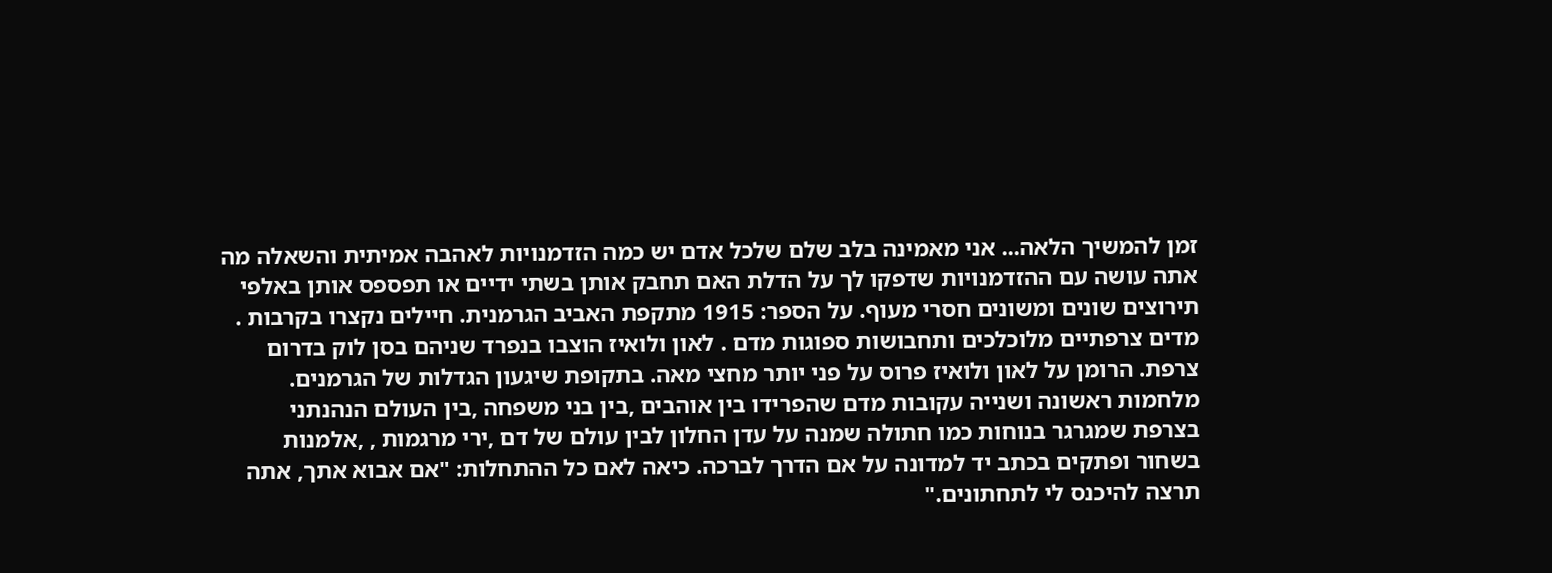זמן להמשיך הלאה... אני מאמינה בלב שלם שלכל אדם יש כמה הזדמנויות לאהבה אמיתית והשאלה מה אתה עושה עם ההזדמנויות שדפקו לך על הדלת האם תחבק אותן בשתי ידיים או תפספס אותן באלפי תירוצים שונים ומשונים חסרי מעוף. על הספר: 1915 מתקפת האביב הגרמנית. חיילים נקצרו בקרבות . מדים צרפתיים מלוכלכים ותחבושות ספוגות מדם . לאון ולואיז הוצבו בנפרד שניהם בסן לוק בדרום צרפת. הרומן על לאון ולואיז פרוס על פני יותר מחצי מאה. בתקופת שיגעון הגדלות של הגרמנים. מלחמות ראשונה ושנייה עקובות מדם שהפרידו בין אוהבים ,בין בני משפחה ,בין העולם הנהנתני בצרפת שמגרגר בנוחות כמו חתולה שמנה על עדן החלון לבין עולם של דם ,ירי מרגמות , ,אלמנות בשחור ופתקים בכתב יד למדונה על אם הדרך לברכה. כיאה לאם כל ההתחלות: "אם אבוא אתך, אתה תרצה להיכנס לי לתחתונים."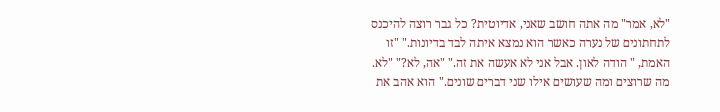"לא, אמר" מה אתה חושב שאני, אדיוטית? כל גבר רוצה להיכנס לתחתונים של נערה כאשר הוא נמצא איתה לבד בדיונות." "זו האמת, " הודה לאון. אבל אני לא אעשה את זה." "אה, לא?" "לא. מה שרוצים ומה שעושים אילו שני דברים שונים." הוא אהב את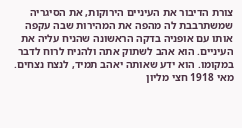צורת הדיבור את העיניים הירוקות, את הסיגריה שמשתרבבת לה מהפה את המהירות שבה עקפה אותו עם אופניה בדקה הראשונה שהניח עליה את העיניים. הוא אהב לשתוק אתה ולהניח לרוח לדבר במקומו. הוא ידע שאותה יאהב תמיד, לנצח נצחים. מאי 1918 חצי מליון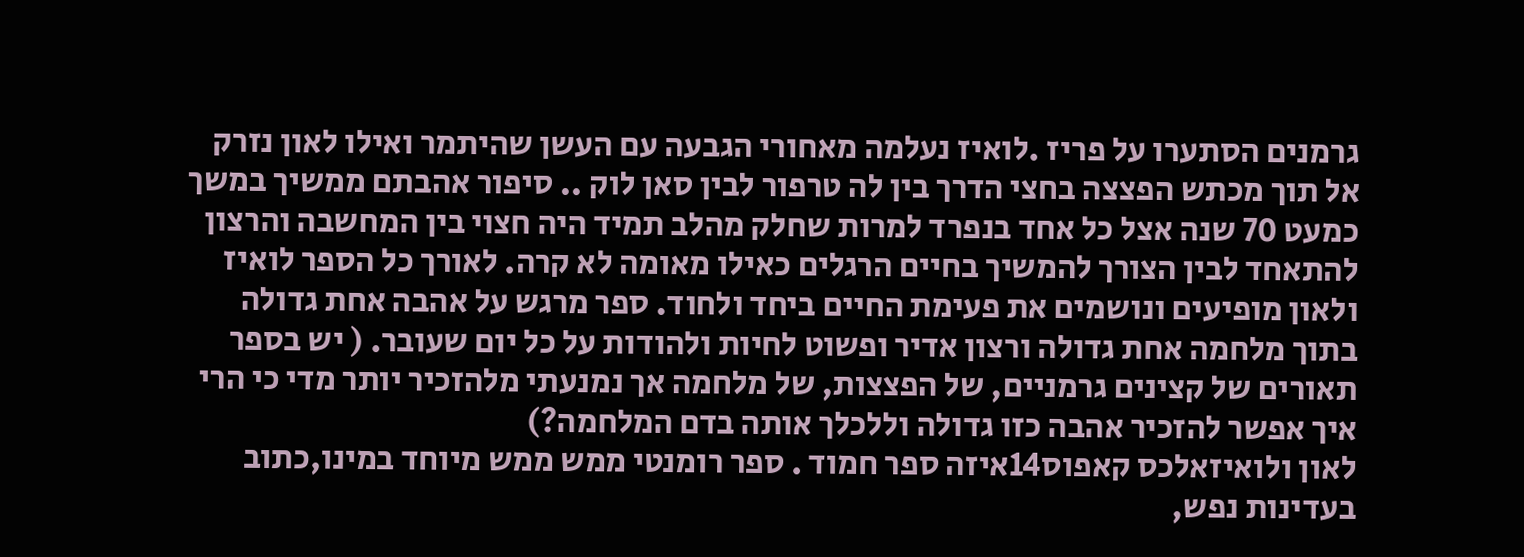גרמנים הסתערו על פריז .לואיז נעלמה מאחורי הגבעה עם העשן שהיתמר ואילו לאון נזרק אל תוך מכתש הפצצה בחצי הדרך בין לה טרפור לבין סאן לוק .. סיפור אהבתם ממשיך במשך כמעט 70 שנה אצל כל אחד בנפרד למרות שחלק מהלב תמיד היה חצוי בין המחשבה והרצון להתאחד לבין הצורך להמשיך בחיים הרגלים כאילו מאומה לא קרה. לאורך כל הספר לואיז ולאון מופיעים ונושמים את פעימת החיים ביחד ולחוד. ספר מרגש על אהבה אחת גדולה בתוך מלחמה אחת גדולה ורצון אדיר ופשוט לחיות ולהודות על כל יום שעובר. ( יש בספר תאורים של קצינים גרמניים, של הפצצות, של מלחמה אך נמנעתי מלהזכיר יותר מדי כי הרי איך אפשר להזכיר אהבה כזו גדולה וללכלך אותה בדם המלחמה?)
לאון ולואיזאלכס קאפוס14איזה ספר חמוד . ספר רומנטי ממש ממש מיוחד במינו,כתוב בעדינות נפש,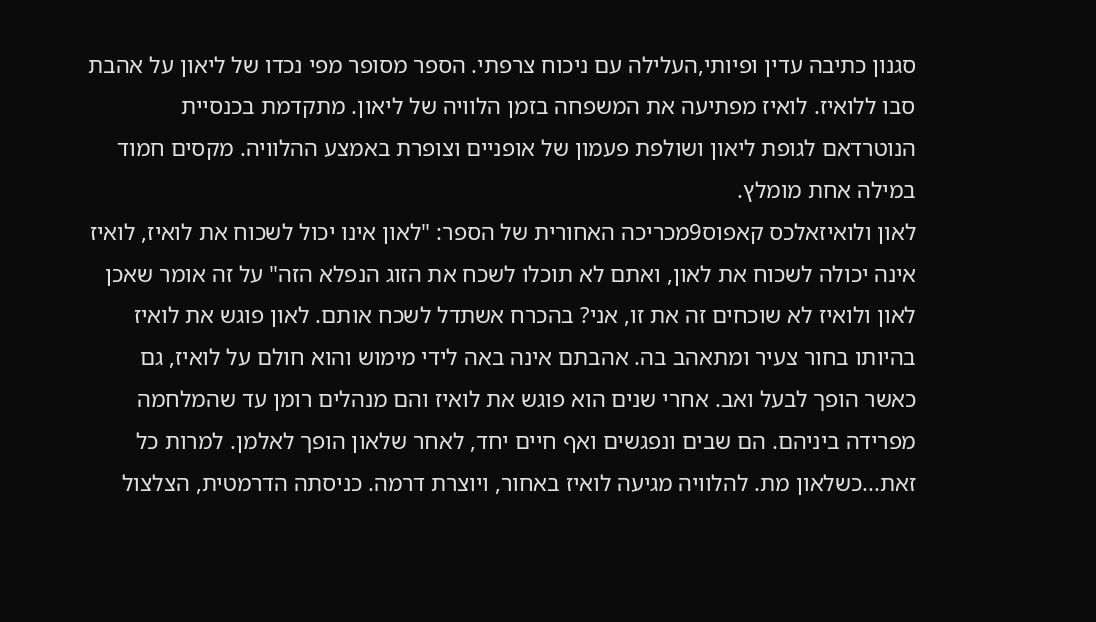סגנון כתיבה עדין ופיותי,העלילה עם ניכוח צרפתי. הספר מסופר מפי נכדו של ליאון על אהבת סבו ללואיז. לואיז מפתיעה את המשפחה בזמן הלוויה של ליאון. מתקדמת בכנסיית הנוטרדאם לגופת ליאון ושולפת פעמון של אופניים וצופרת באמצע ההלוויה. מקסים חמוד במילה אחת מומלץ.
לאון ולואיזאלכס קאפוס9מכריכה האחורית של הספר: "לאון אינו יכול לשכוח את לואיז, לואיז אינה יכולה לשכוח את לאון, ואתם לא תוכלו לשכח את הזוג הנפלא הזה" על זה אומר שאכן לאון ולואיז לא שוכחים זה את זו, אני? בהכרח אשתדל לשכח אותם. לאון פוגש את לואיז בהיותו בחור צעיר ומתאהב בה. אהבתם אינה באה לידי מימוש והוא חולם על לואיז, גם כאשר הופך לבעל ואב. אחרי שנים הוא פוגש את לואיז והם מנהלים רומן עד שהמלחמה מפרידה ביניהם. הם שבים ונפגשים ואף חיים יחד, לאחר שלאון הופך לאלמן. למרות כל זאת...כשלאון מת. להלוויה מגיעה לואיז באחור, ויוצרת דרמה. כניסתה הדרמטית, הצלצול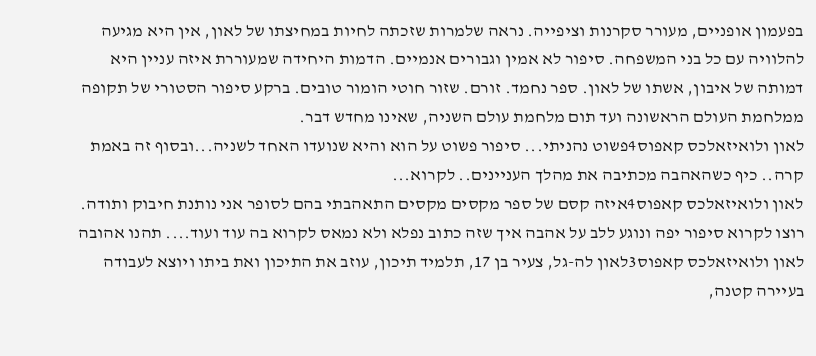בפעמון אופניים, מעורר סקרנות וציפייה. נראה שלמרות שזכתה לחיות במחיצתו של לאון, אין היא מגיעה להלוויה עם כל בני המשפחה. סיפור לא אמין וגבורים אנמיים. הדמות היחידה שמעוררת איזה עניין היא דמותה של איבון, אשתו של לאון. ספר נחמד. זורם. שזור חוטי הומור טובים. ברקע סיפור הסטורי של תקופה ממלחמת העולם הראשונה ועד תום מלחמת עולם השניה, שאינו מחדש דבר.
לאון ולואיזאלכס קאפוס4פשוט נהניתי... סיפור פשוט על הוא והיא שנועדו האחד לשניה...ובסוף זה באמת קרה.. כיף כשהאהבה מכתיבה את מהלך העניינים.. לקרוא...
לאון ולואיזאלכס קאפוס4איזה קסם של ספר מקסים מקסים התאהבתי בהם לסופר אני נותנת חיבוק ותודה. רוצו לקרוא סיפור יפה ונוגע ללב על אהבה איך שזה כתוב נפלא ולא נמאס לקרוא בה עוד ועוד.... תהנו אהובה
לאון ולואיזאלכס קאפוס3לאון לה-גל, צעיר בן 17, תלמיד תיכון, עוזב את התיכון ואת ביתו ויוצא לעבודה בעיירה קטנה,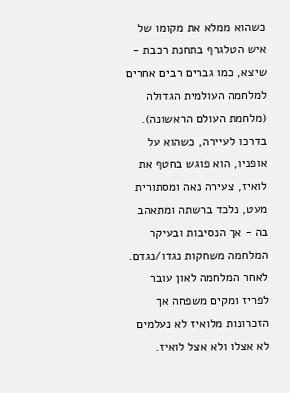כשהוא ממלא את מקומו של איש הטלגרף בתחנת רכבת - שיצא, כמו גברים רבים אחרים למלחמה העולמית הגדולה (מלחמת העולם הראשונה). בדרכו לעיירה, כשהוא על אופניו, הוא פוגש בחטף את לואיז, צעירה נאה ומסתורית מעט, נלכד ברשתה ומתאהב בה - אך הנסיבות ובעיקר המלחמה משחקות נגדו/נגדם. לאחר המלחמה לאון עובר לפריז ומקים משפחה אך הזכרונות מלואיז לא נעלמים לא אצלו ולא אצל לואיז.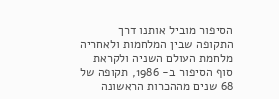הסיפור מוביל אותנו דרך התקופה שבין המלחמות ולאחריה מלחמת העולם השניה ולקראת סוף הסיפור ב- 1986, תקופה של 68 שנים מההכרות הראשונה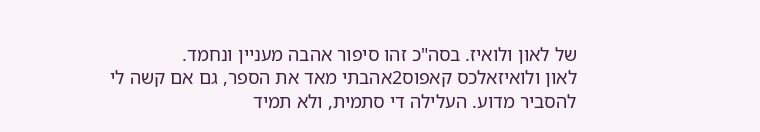של לאון ולואיז. בסה"כ זהו סיפור אהבה מעניין ונחמד.
לאון ולואיזאלכס קאפוס2אהבתי מאד את הספר, גם אם קשה לי להסביר מדוע. העלילה די סתמית, ולא תמיד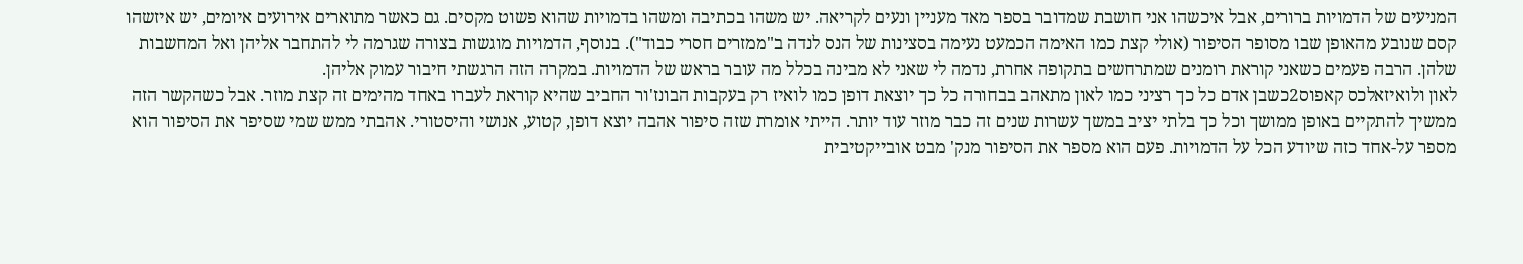המניעים של הדמויות ברורים, אבל איכשהו אני חושבת שמדובר בספר מאד מעניין ונעים לקריאה. יש משהו בכתיבה ומשהו בדמויות שהוא פשוט מקסים. גם כאשר מתוארים אירועים איומים, יש איזשהו קסם שנובע מהאופן שבו מסופר הסיפור (אולי קצת כמו האימה הכמעט נעימה בסצינות של הנס לנדה ב"ממזרים חסרי כבוד"). בנוסף, הדמויות מוגשות בצורה שגרמה לי להתחבר אליהן ואל המחשבות שלהן. הרבה פעמים כשאני קוראת רומנים שמתרחשים בתקופה אחרת, נדמה לי שאני לא מבינה בכלל מה עובר בראש של הדמויות. במקרה הזה הרגשתי חיבור עמוק אליהן.
לאון ולואיזאלכס קאפוס2כשבן אדם כל כך רציני כמו לאון מתאהב בבחורה כל כך יוצאת דופן כמו לואיז רק בעקבות הבונז'ור החביב שהיא קוראת לעברו באחד מהימים זה קצת מוזר. אבל כשהקשר הזה ממשיך להתקיים באופן ממושך וכל כך בלתי יציב במשך עשרות שנים זה כבר מוזר עוד יותר. הייתי אומרת שזה סיפור אהבה יוצא דופן, קטוע, אנושי והיסטורי. אהבתי ממש שמי שסיפר את הסיפור הוא מספר על-אחד כזה שיודע הכל על הדמויות. פעם הוא מספר את הסיפור מנק' מבט אובייקטיבית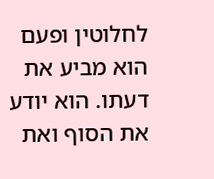לחלוטין ופעם הוא מביע את דעתו. הוא יודע את הסוף ואת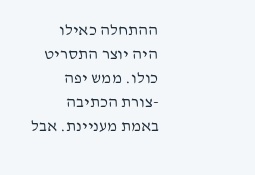ההתחלה כאילו היה יוצר התסריט כולו. ממש יפה -צורת הכתיבה באמת מעניינת. אבל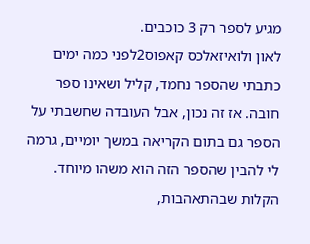מגיע לספר רק 3 כוכבים.
לאון ולואיזאלכס קאפוס2לפני כמה ימים כתבתי שהספר נחמד, קליל ושאינו ספר חובה. אז זה נכון, אבל העובדה שחשבתי על הספר גם בתום הקריאה במשך יומיים, גרמה לי להבין שהספר הזה הוא משהו מיוחד. הקלות שבהתאהבות,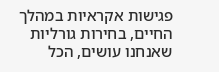פגישות אקראיות במהלך החיים, בחירות גורליות שאנחנו עושים, הכל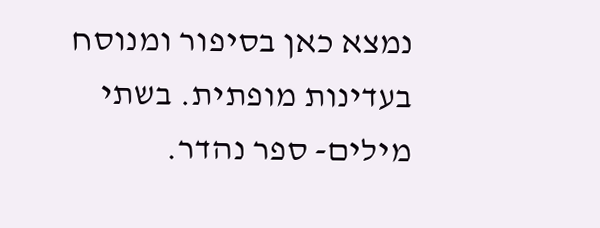נמצא כאן בסיפור ומנוסח בעדינות מופתית. בשתי מילים- ספר נהדר.